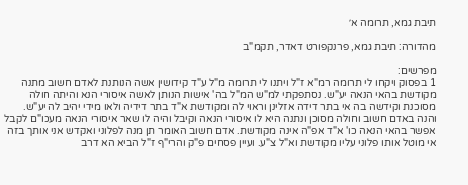תיבת גמא, תרומה א׳

מהדורה: תיבת גמא, פרנקפורט דאדר, תקמ"ב

מפרשים:
1 בפסוק ויקחו לי תרומה רמ"א ז"ל ויתנו לי תרומה מ"ל ע"ד קידושין אשה הנותנת לאדם חשוב מתנה מקודשת בהאי הנאה יע"ש. נסתפקתי למ"ש המ"ל בה' אישות הנותן לאשה איסורי הנא והיתה חולה מסוכנת וקידשה בה אי בתר דידה אזלינן וראוי לה ומקודשת א"ד בתר דידיה ולאו מידי יהיב לה יע"ש. והנה באדם חשוב וחולה מסוכן ונתנה היא לו איסורי הנאה וקיבל והיה לו שאר איסורי הנאה מעכו"ם לקבל אפשר בהאי הנאה כו' א"ד אפ"ה אינה מקודשת. אדם חשוב האומר תן מנה לפלוני ואקדש אני אותך בזה אי מוטל אותו פלוני עליו מקודשת וא"ל צ"ע. ועיין פסחים פ"ק והרי"ף ז"ל הביא הא דרב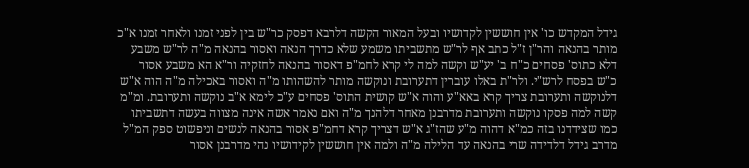גידל המקדש כו' אין חוששין לקדושיו ובעל המאור הקשה דלרבא דפסק כר"ש בין לפני זמנו ולאחר זמנו א"כ מותר בהנאה והר"ן ז"ל כתב אף לר"ש מתשביתו משמע שלא כדרך הנאה ואסור בהנאה מ"ה לר"ש משבע דלא כתוס' פסחים כ"ח ב' יע"ש וקשה למה לי קרא לחמ"פ דאסור בהנאה לחזקיה ור"א הא משבע אסור כ"ש בפסח לרש"י. ולר"ת באלו עוברין דתערובת ונוקשה מותר להשהותו מ"ה ואסור באכילה מ"ה הוה א"ש דלנוקשה ותערובת צריך קרא באא"ע והוה א"ש קושית התוס' פסחים ע"כ לימא א"ב נוקשה ותערובת. ומ"מ קשה למה פסקו נוקשה ותערובת מדרבנן מאחר דלהנך מ"ה ואם נאמר אשה אינה מצווה בעשה דתשביתו כמו שצידדנו בזה כמ"א דהוה מ"ע שהז"ג א"ש דצריך קרא דחמ"פ אסור בהנאה לנשים וניפשוט ספק המ"ל מדרב גידל דלדידה שרי בהנאה עד הלילה מ"ה ולמה אין חוששין לקידושיו נהי מדרבנן אסור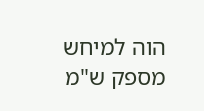הוה למיחש מספק ש"מ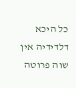כל היכא דלדידיה אין שוה פרוטה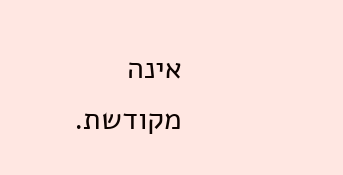אינה מקודשת.